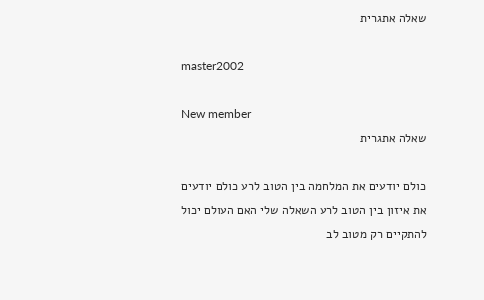שאלה אתגרית

master2002

New member
שאלה אתגרית

כולם יודעים את המלחמה בין הטוב לרע כולם יודעים את איזון בין הטוב לרע השאלה שלי האם העולם יכול להתקיים רק מטוב לב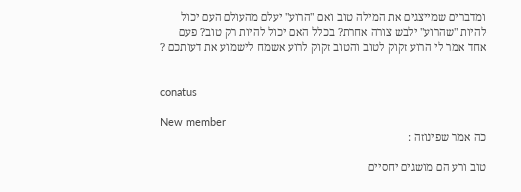ומדברים שמייצגים את המילה טוב ואם "הרוע" יעלם מהעולם העם יכול להיות "שהרוע" ילבש צורה אחרת? בכלל האם יכול להיות רק טוב? פעם אחד אמר לי הרוע זקוק לטוב והטוב זקוק לרוע אשמח לישמוע את דעותכם ?


conatus

New member
כה אמר שפינוזה :

טוב ורע הם מושגים יחסיים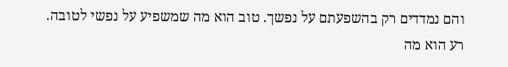והם נמדדים רק בהשפעתם על נפשך. טוב הוא מה שמשפיע על נפשי לטובה. רע הוא מה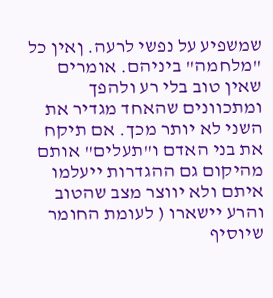שמשפיע על נפשי לרעה. ןאין כל "מלחמה" ביניהם. אומרים שאין טוב בלי רע ולהפך ומתכוונים שהאחד מגדיר את השני לא יותר מכך. אם תיקח את בני האדם ו"תעלים" אותם מהיקום גם ההגדרות ייעלמו איתם ולא יווצר מצב שהטוב והרע יישארו ( לעומת החומר שיוסיף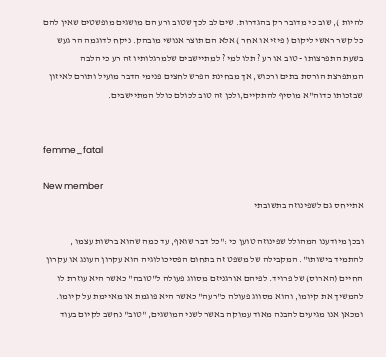להיות ), שוב כי מדובר רק בהגדרות. שים לב לכך שטוב ורע הם מושגים מופשטים שאין להם כל קשר ראשי ליקום ( פיזי או אחר ) אלא הם תוצר אנושי מובהק. ניקח לדוגמה הר געש בשעת התפרצותו - טוב או רע ? תלו למי ? למתיישבים שלמרגלותיו זה רע כי הלבה המתפרצת הורסת בתים ורכוש, אך מבחינת הפרש לחצים פנימי הדבר מועיל ותורם לאיזון שבזכותו כדוה"א מוסיף להתקיים,ולכן זה טוב לכולם כולל המתיישבים.


femme_fatal

New member
אתייחס גם לשפינוזה בתשובתי

ובכן מיודענו המהולל שפינוזה טוען כי :"כל דבר שואף, עד כמה שהוא ברשות עצמו , להתמיד בישותו". המקבילה של משפט זה בתחום הפסיכולוגיה הוא עקרון העונג או עקרון החיים (הארוס) של פרויד. לפיהם אורגניזם מסווג פעולה ל"טובה" כאשר היא עוזרת לו להמשיך את קיומו, והוא מסווג פעולה כ"רעה" כאשר היא פוגמת או מאיימת על קיומו. ומכאן אנו מגיעים להבנה מאוד עמוקה באשר לשני המושגים, "טוב" נחשב לקיום בעוד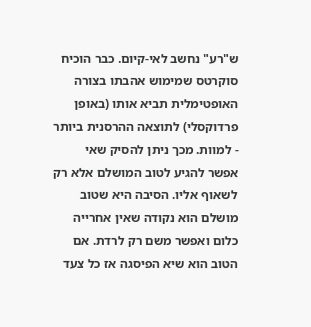ש"רע" נחשב לאי-קיום. כבר הוכיח סוקרטס שמימוש אהבתו בצורה האופטימלית תביא אותו (באופן פרדוקסלי) לתוצאה ההרסנית ביותר - למוות. מכך ניתן להסיק שאי אפשר להגיע לטוב המושלם אלא רק לשאוף אליו. הסיבה היא שטוב מושלם הוא נקודה שאין אחרייה כלום ואפשר משם רק לרדת. אם הטוב הוא שיא הפיסגה אז כל צעד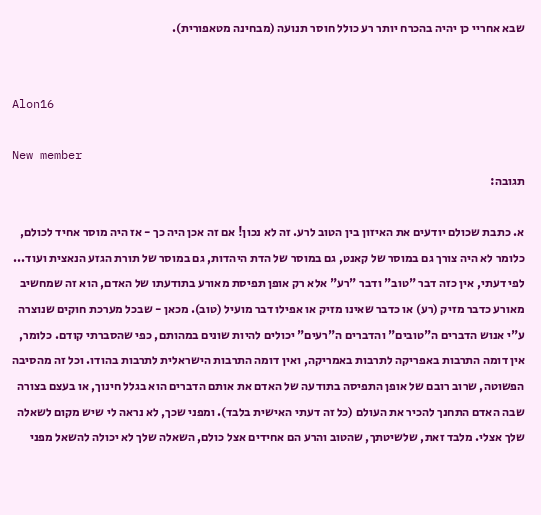שבא אחריי כן יהיה בהכרח יותר רע כולל חוסר תנועה (מבחינה מטאפורית).


Alon16

New member
תגובה:

א. כתבת שכולם יודעים את האיזון בין הטוב לרע. זה לא נכון! אם זה אכן היה כך - אז היה מוסר אחיד לכולם, כלומר לא היה צורך גם במוסר של קאנט, גם במוסר של הדת היהדות, גם במוסר של תורת הגזע הנאצית ועוד... לפי דעתי, אין כזה דבר "טוב" ודבר "רע" אלא רק אופן תפיסת מאורע בתודעתו של האדם, הוא זה שמחשיב מאורע כדבר מזיק (רע) או כדבר שאינו מזיק או אפילו דבר מועיל (טוב). מכאן - שבכל מערכת חוקים שנוצרה ע"י אנוש הדברים ה"טובים" והדברים ה"רעים" יכולים להיות שונים במהותם, כפי שהסברתי קודם. כלומר, אין דומה התרבות באפריקה לתרבות באמריקה, ואין דומה התרבות הישראלית לתרבות בהודו. וכל זה מהסיבה הפשוטה, שרוב רובם של אופן התפיסה בתודעה של האדם את אותם הדברים הוא בגלל חינוך, או בעצם בצורה שבה האדם התחנך להכיר את העולם (כל זה דעתי האישית בלבד). ומפני שכך, לא נראה לי שיש מקום לשאלה שלך אצלי. מלבד זאת, שלשיטתך, שהטוב והרע הם אחידים אצל כולם, השאלה שלך לא יכולה להשאל מפני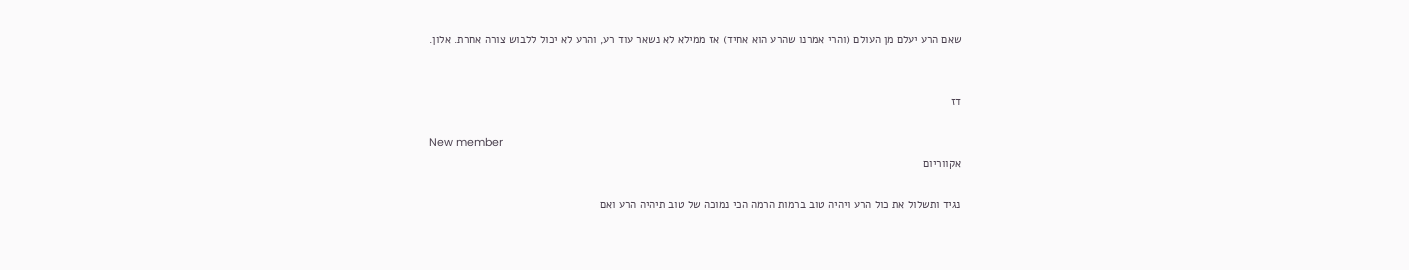שאם הרע יעלם מן העולם (והרי אמרנו שהרע הוא אחיד) אז ממילא לא נשאר עוד רע, והרע לא יכול ללבוש צורה אחרת. אלון.


דז

New member
אקווריום

נגיד ותשלול את כול הרע ויהיה טוב ברמות הרמה הכי נמוכה של טוב תיהיה הרע ואם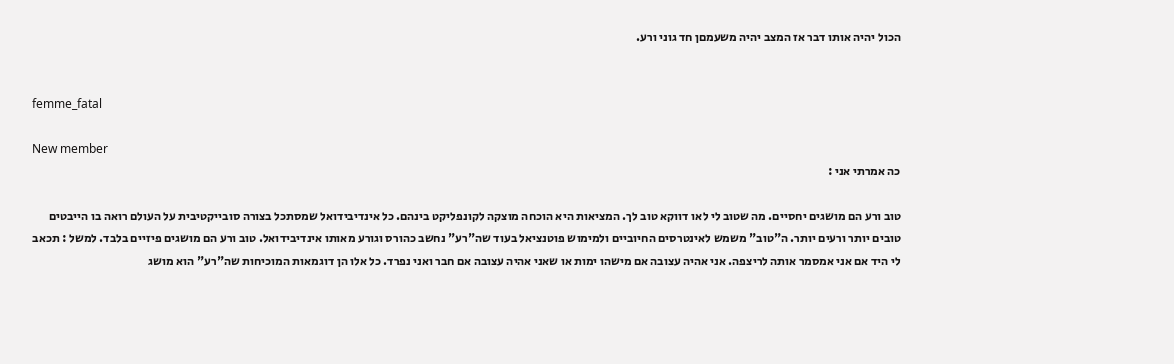הכול יהיה אותו דבר אז המצב יהיה משעמםן חד גוני ורע.


femme_fatal

New member
כה אמרתי אני :

טוב ורע הם מושגים יחסיים. מה שטוב לי לאו דווקא טוב לך. המציאות היא הוכחה מוצקה לקונפליקט בינהם. כל אינדיבידואל שמסתכל בצורה סובייקטיבית על העולם רואה בו הייבטים טובים יותר ורעים יותר. ה"טוב" משמש לאינטרסים החיוביים ולמימוש פוטנציאל בעוד שה"רע" נחשב כהורס וגורע מאותו אינדיבידואל. טוב ורע הם מושגים פיזיים בלבד. למשל : תכאב לי היד אם אני אמסמר אותה לריצפה. אני אהיה עצובה אם מישהו ימות או שאני אהיה עצובה אם חבר ואני נפרד. כל אלו הן דוגמאות המוכיחות שה"רע" הוא מושג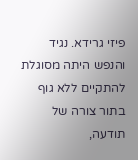פיזי גרידא. נגיד והנפש היתה מסוגלת להתקיים ללא גוף בתור צורה של תודעה,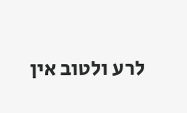לרע ולטוב אין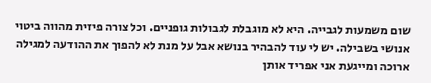שום משמעות לגבייה. היא לא מוגבלת לגבולות גופניים. וכל צורה פיזית מהווה ביטוי אנושי בשבילה. יש לי עוד להבהיר בנושא אבל על מנת לא להפוך את ההודעה למגילה ארוכה ומייגעת אני אפריד אותן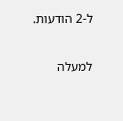ל-2 הודעות.

למעלה